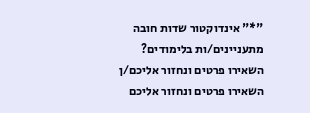"*" אינדוקטור שדות חובה
מתעניינים/ות בלימודים? השאירו פרטים ונחזור אליכם/ן
השאירו פרטים ונחזור אליכם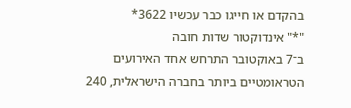בהקדם או חייגו כבר עכשיו 3622*
"*" אינדוקטור שדות חובה
ב־7 באוקטובר התרחש אחד האירועים הטראומטיים ביותר בחברה הישראלית, 240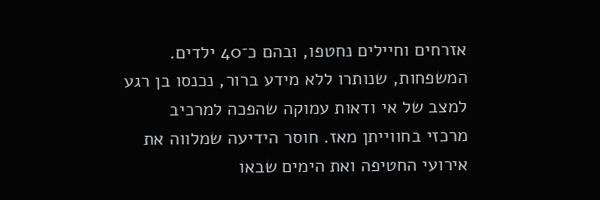אזרחים וחיילים נחטפו, ובהם כ־40 ילדים. המשפחות, שנותרו ללא מידע ברור, נכנסו בן רגע למצב של אי ודאות עמוקה שהפכה למרכיב מרכזי בחווייתן מאז. חוסר הידיעה שמלווה את אירועי החטיפה ואת הימים שבאו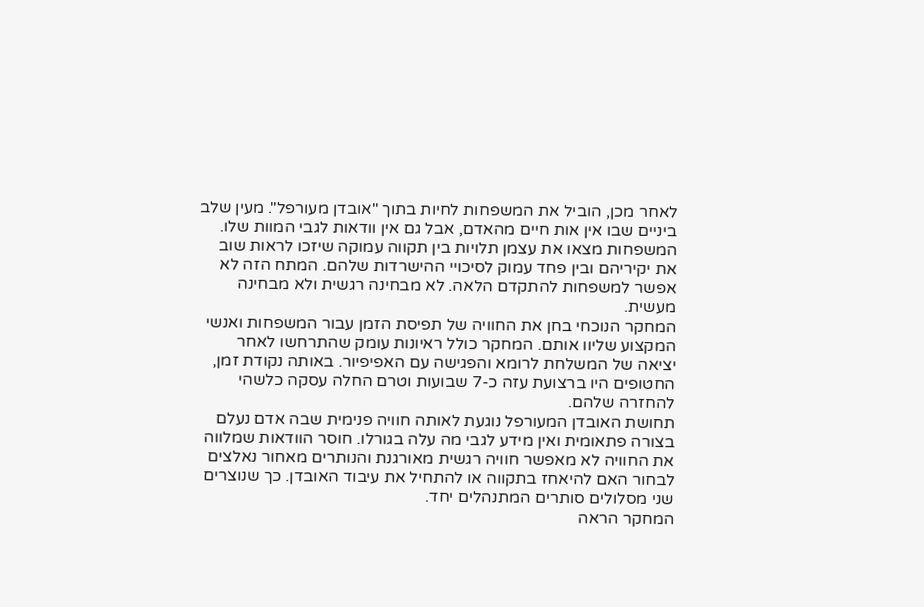לאחר מכן, הוביל את המשפחות לחיות בתוך "אובדן מעורפל". מעין שלב ביניים שבו אין אות חיים מהאדם, אבל גם אין וודאות לגבי המוות שלו. המשפחות מצאו את עצמן תלויות בין תקווה עמוקה שיזכו לראות שוב את יקיריהם ובין פחד עמוק לסיכויי ההישרדות שלהם. המתח הזה לא אפשר למשפחות להתקדם הלאה. לא מבחינה רגשית ולא מבחינה מעשית.
המחקר הנוכחי בחן את החוויה של תפיסת הזמן עבור המשפחות ואנשי המקצוע שליוו אותם. המחקר כולל ראיונות עומק שהתרחשו לאחר יציאה של המשלחת לרומא והפגישה עם האפיפיור. באותה נקודת זמן, החטופים היו ברצועת עזה כ-7 שבועות וטרם החלה עסקה כלשהי להחזרה שלהם.
תחושת האובדן המעורפל נוגעת לאותה חוויה פנימית שבה אדם נעלם בצורה פתאומית ואין מידע לגבי מה עלה בגורלו. חוסר הוודאות שמלווה את החוויה לא מאפשר חוויה רגשית מאורגנת והנותרים מאחור נאלצים לבחור האם להיאחז בתקווה או להתחיל את עיבוד האובדן. כך שנוצרים שני מסלולים סותרים המתנהלים יחד.
המחקר הראה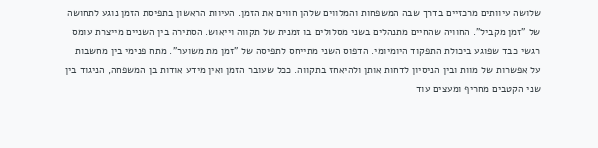שלושה עיוותים מרכזיים בדרך שבה המשפחות והמלווים שלהן חווים את הזמן. העיוות הראשון בתפיסת הזמן נוגע לתחושה של "זמן מקביל". החוויה שהחיים מתנהלים בשני מסלולים בו זמנית של תקווה וייאוש. הסתירה בין השניים מייצרת עומס רגשי כבד שפוגע ביכולת התפקוד היומיומי. הדפוס השני מתייחס לתפיסה של "זמן מת משוער". מתח פנימי בין מחשבות על אפשרות של מוות ובין הניסיון לדחות אותן ולהיאחז בתקווה. ככל שעובר הזמן ואין מידע אודות בן המשפחה, הניגוד בין שני הקטבים מחריף ומעצים עוד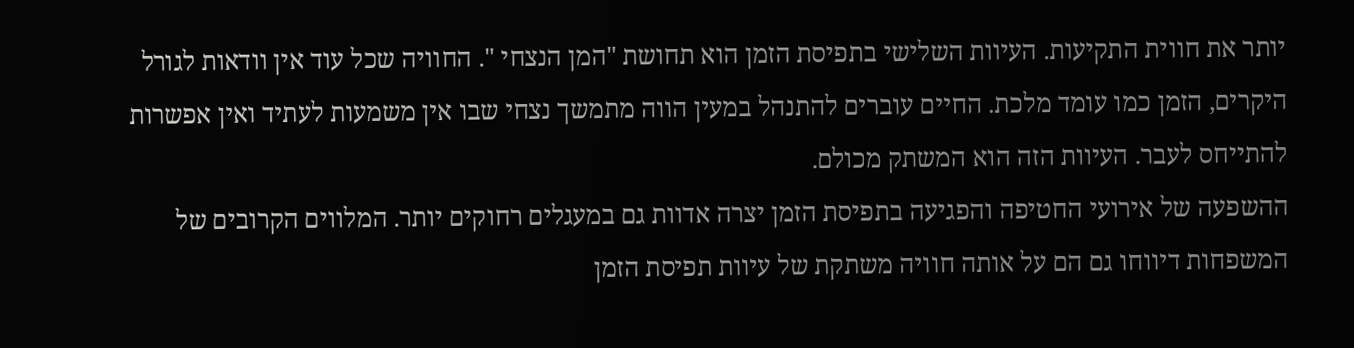יותר את חווית התקיעות. העיוות השלישי בתפיסת הזמן הוא תחושת "המן הנצחי ". החוויה שכל עוד אין וודאות לגורל היקרים, הזמן כמו עומד מלכת. החיים עוברים להתנהל במעין הווה מתמשך נצחי שבו אין משמעות לעתיד ואין אפשרות להתייחס לעבר. העיוות הזה הוא המשתק מכולם.
ההשפעה של אירועי החטיפה והפגיעה בתפיסת הזמן יצרה אדוות גם במעגלים רחוקים יותר. המלווים הקרובים של המשפחות דיווחו גם הם על אותה חוויה משתקת של עיוות תפיסת הזמן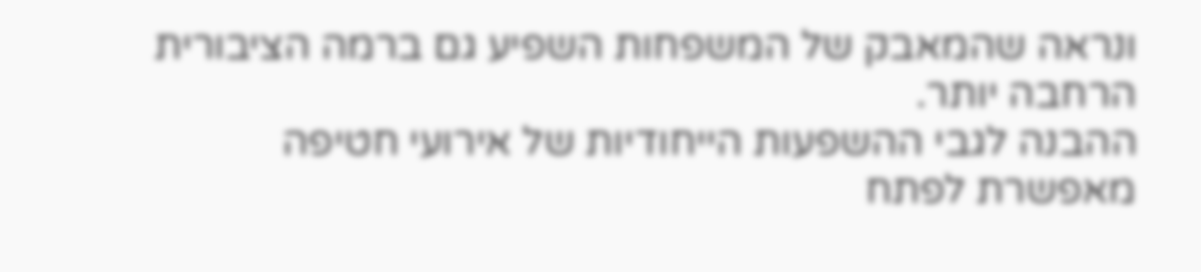ונראה שהמאבק של המשפחות השפיע גם ברמה הציבורית הרחבה יותר.
ההבנה לגבי ההשפעות הייחודיות של אירועי חטיפה מאפשרת לפתח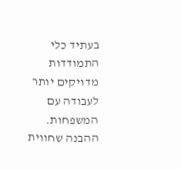בעתיד כלי התמודדות מדויקים יותר לעבודה עם המשפחות. ההבנה שחווית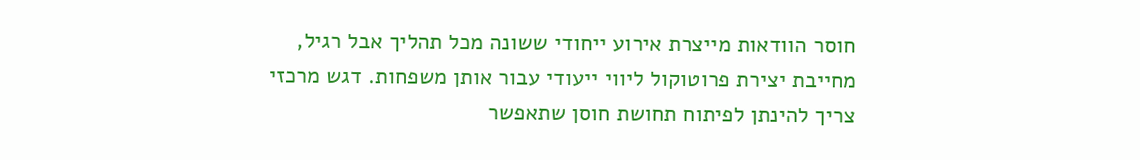חוסר הוודאות מייצרת אירוע ייחודי ששונה מכל תהליך אבל רגיל, מחייבת יצירת פרוטוקול ליווי ייעודי עבור אותן משפחות. דגש מרכזי צריך להינתן לפיתוח תחושת חוסן שתאפשר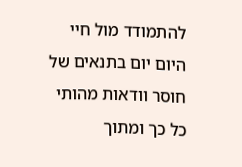להתמודד מול חיי היום יום בתנאים של חוסר וודאות מהותי כל כך ומתוך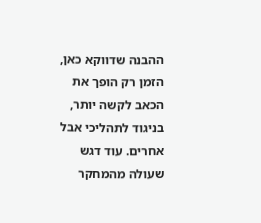ההבנה שדווקא כאן, הזמן רק הופך את הכאב לקשה יותר, בניגוד לתהליכי אבל אחרים. עוד דגש שעולה מהמחקר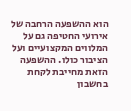הוא ההשפעה הרחבה של אירועי החטיפה גם על המלווים המקצועיים ועל הציבור כולו. ההשפעה הזאת מחייבת לקחת בחשבון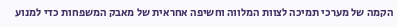הקמה של מערכי תמיכה לצוות המלווה וחשיפה אחראית של מאבק המשפחות כדי למנוע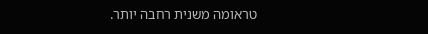טראומה משנית רחבה יותר.